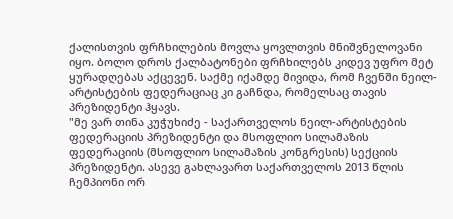ქალისთვის ფრჩხილების მოვლა ყოვლთვის მნიშვნელოვანი იყო. ბოლო დროს ქალბატონები ფრჩხილებს კიდევ უფრო მეტ ყურადღებას აქცევენ. საქმე იქამდე მივიდა, რომ ჩვენში ნეილ-არტისტების ფედერაციაც კი გაჩნდა, რომელსაც თავის პრეზიდენტი ჰყავს.
"მე ვარ თინა კუჭუხიძე - საქართველოს ნეილ-არტისტების ფედერაციის პრეზიდენტი და მსოფლიო სილამაზის ფედერაციის (მსოფლიო სილამაზის კონგრესის) სექციის პრეზიდენტი. ასევე გახლავართ საქართველოს 2013 წლის ჩემპიონი ორ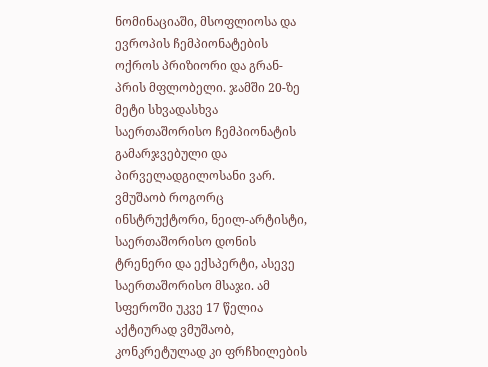ნომინაციაში, მსოფლიოსა და ევროპის ჩემპიონატების ოქროს პრიზიორი და გრან-პრის მფლობელი. ჯამში 20-ზე მეტი სხვადასხვა საერთაშორისო ჩემპიონატის გამარჯვებული და პირველადგილოსანი ვარ. ვმუშაობ როგორც ინსტრუქტორი, ნეილ-არტისტი, საერთაშორისო დონის ტრენერი და ექსპერტი, ასევე საერთაშორისო მსაჯი. ამ სფეროში უკვე 17 წელია აქტიურად ვმუშაობ, კონკრეტულად კი ფრჩხილების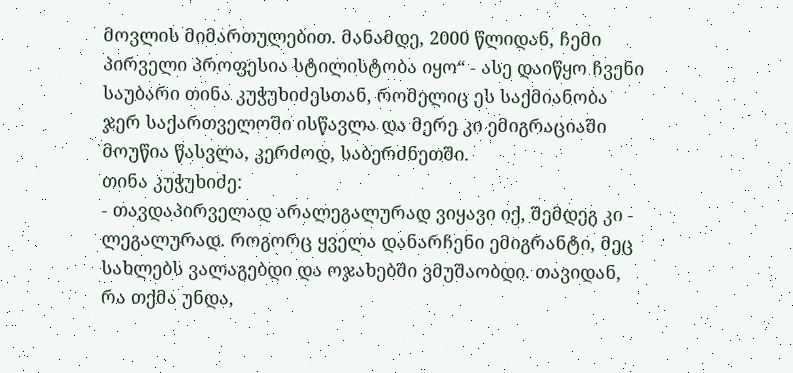მოვლის მიმართულებით. მანამდე, 2000 წლიდან, ჩემი პირველი პროფესია სტილისტობა იყო“ - ასე დაიწყო ჩვენი საუბარი თინა კუჭუხიძესთან, რომელიც ეს საქმიანობა ჯერ საქართველოში ისწავლა და მერე კი ემიგრაციაში მოუწია წასვლა, კერძოდ, საბერძნეთში.
თინა კუჭუხიძე:
- თავდაპირველად არალეგალურად ვიყავი იქ, შემდეგ კი - ლეგალურად. როგორც ყველა დანარჩენი ემიგრანტი, მეც სახლებს ვალაგებდი და ოჯახებში ვმუშაობდი. თავიდან, რა თქმა უნდა,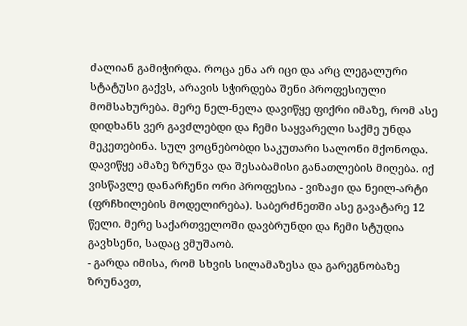ძალიან გამიჭირდა. როცა ენა არ იცი და არც ლეგალური სტატუსი გაქვს, არავის სჭირდება შენი პროფესიული მომსახურება. მერე ნელ-ნელა დავიწყე ფიქრი იმაზე, რომ ასე დიდხანს ვერ გავძლებდი და ჩემი საყვარელი საქმე უნდა მეკეთებინა. სულ ვოცნებობდი საკუთარი სალონი მქონოდა. დავიწყე ამაზე ზრუნვა და შესაბამისი განათლების მიღება. იქ ვისწავლე დანარჩენი ორი პროფესია - ვიზაჟი და ნეილ-არტი (ფრჩხილების მოდელირება). საბერძნეთში ასე გავატარე 12 წელი. მერე საქართველოში დავბრუნდი და ჩემი სტუდია გავხსენი, სადაც ვმუშაობ.
- გარდა იმისა, რომ სხვის სილამაზესა და გარეგნობაზე ზრუნავთ,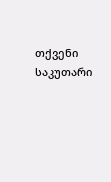თქვენი საკუთარი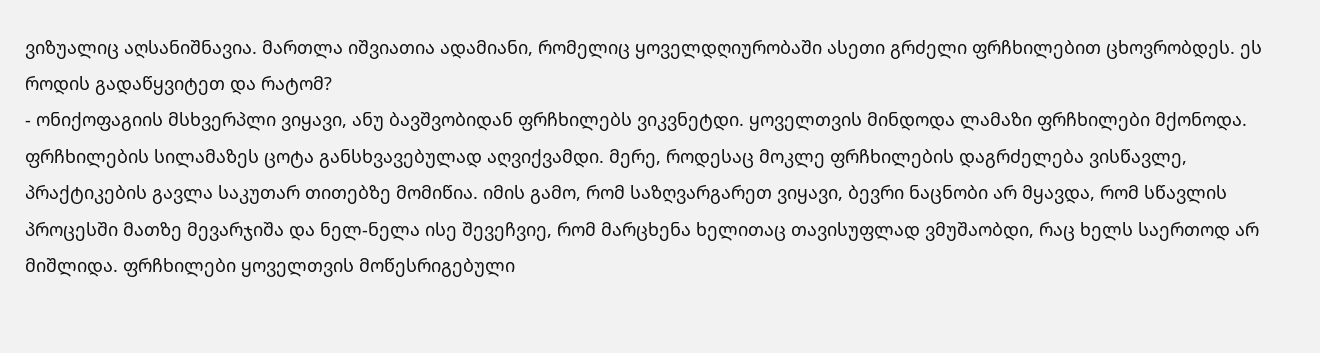ვიზუალიც აღსანიშნავია. მართლა იშვიათია ადამიანი, რომელიც ყოველდღიურობაში ასეთი გრძელი ფრჩხილებით ცხოვრობდეს. ეს როდის გადაწყვიტეთ და რატომ?
- ონიქოფაგიის მსხვერპლი ვიყავი, ანუ ბავშვობიდან ფრჩხილებს ვიკვნეტდი. ყოველთვის მინდოდა ლამაზი ფრჩხილები მქონოდა. ფრჩხილების სილამაზეს ცოტა განსხვავებულად აღვიქვამდი. მერე, როდესაც მოკლე ფრჩხილების დაგრძელება ვისწავლე, პრაქტიკების გავლა საკუთარ თითებზე მომიწია. იმის გამო, რომ საზღვარგარეთ ვიყავი, ბევრი ნაცნობი არ მყავდა, რომ სწავლის პროცესში მათზე მევარჯიშა და ნელ-ნელა ისე შევეჩვიე, რომ მარცხენა ხელითაც თავისუფლად ვმუშაობდი, რაც ხელს საერთოდ არ მიშლიდა. ფრჩხილები ყოველთვის მოწესრიგებული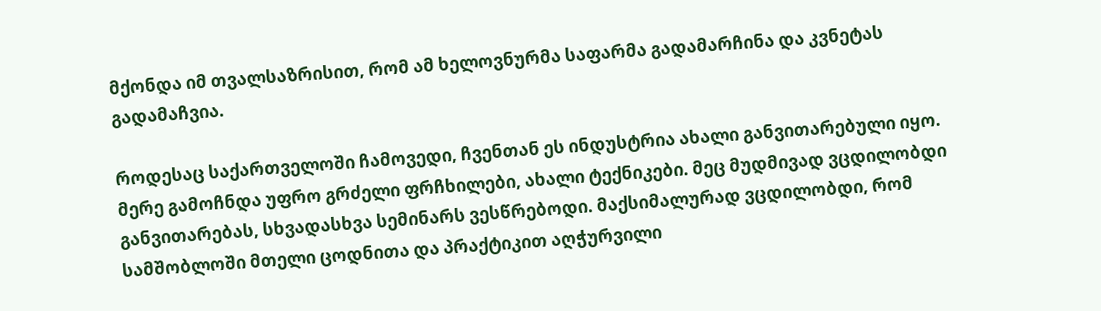მქონდა იმ თვალსაზრისით, რომ ამ ხელოვნურმა საფარმა გადამარჩინა და კვნეტას გადამაჩვია.

როდესაც საქართველოში ჩამოვედი, ჩვენთან ეს ინდუსტრია ახალი განვითარებული იყო. მერე გამოჩნდა უფრო გრძელი ფრჩხილები, ახალი ტექნიკები. მეც მუდმივად ვცდილობდი განვითარებას, სხვადასხვა სემინარს ვესწრებოდი. მაქსიმალურად ვცდილობდი, რომ სამშობლოში მთელი ცოდნითა და პრაქტიკით აღჭურვილი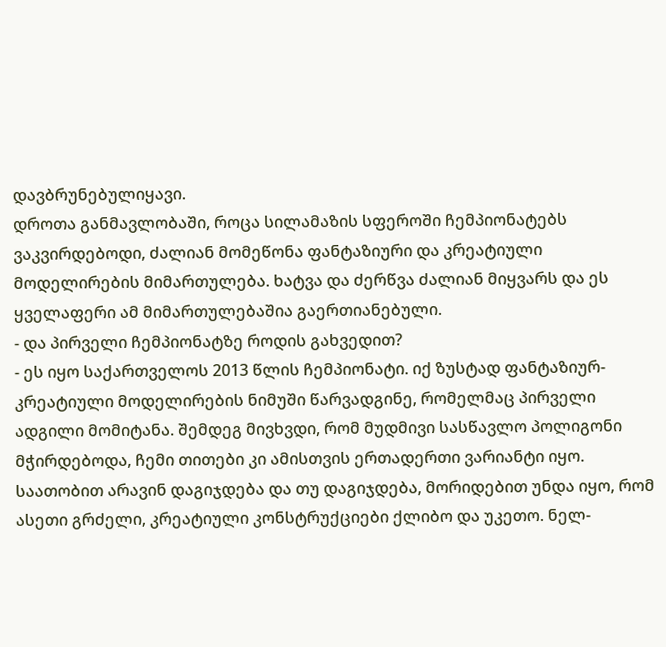დავბრუნებულიყავი.
დროთა განმავლობაში, როცა სილამაზის სფეროში ჩემპიონატებს ვაკვირდებოდი, ძალიან მომეწონა ფანტაზიური და კრეატიული მოდელირების მიმართულება. ხატვა და ძერწვა ძალიან მიყვარს და ეს ყველაფერი ამ მიმართულებაშია გაერთიანებული.
- და პირველი ჩემპიონატზე როდის გახვედით?
- ეს იყო საქართველოს 2013 წლის ჩემპიონატი. იქ ზუსტად ფანტაზიურ-კრეატიული მოდელირების ნიმუში წარვადგინე, რომელმაც პირველი ადგილი მომიტანა. შემდეგ მივხვდი, რომ მუდმივი სასწავლო პოლიგონი მჭირდებოდა, ჩემი თითები კი ამისთვის ერთადერთი ვარიანტი იყო. საათობით არავინ დაგიჯდება და თუ დაგიჯდება, მორიდებით უნდა იყო, რომ ასეთი გრძელი, კრეატიული კონსტრუქციები ქლიბო და უკეთო. ნელ-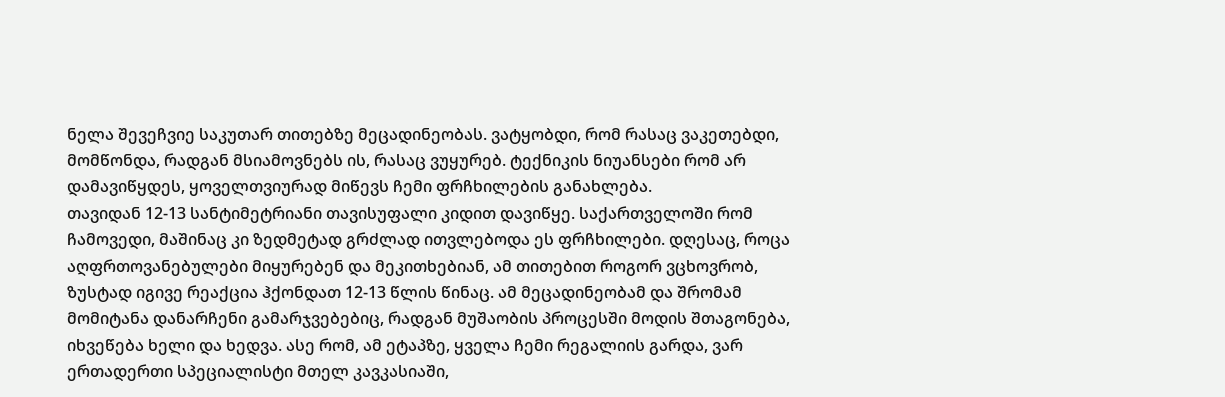ნელა შევეჩვიე საკუთარ თითებზე მეცადინეობას. ვატყობდი, რომ რასაც ვაკეთებდი, მომწონდა, რადგან მსიამოვნებს ის, რასაც ვუყურებ. ტექნიკის ნიუანსები რომ არ დამავიწყდეს, ყოველთვიურად მიწევს ჩემი ფრჩხილების განახლება.
თავიდან 12-13 სანტიმეტრიანი თავისუფალი კიდით დავიწყე. საქართველოში რომ ჩამოვედი, მაშინაც კი ზედმეტად გრძლად ითვლებოდა ეს ფრჩხილები. დღესაც, როცა აღფრთოვანებულები მიყურებენ და მეკითხებიან, ამ თითებით როგორ ვცხოვრობ, ზუსტად იგივე რეაქცია ჰქონდათ 12-13 წლის წინაც. ამ მეცადინეობამ და შრომამ მომიტანა დანარჩენი გამარჯვებებიც, რადგან მუშაობის პროცესში მოდის შთაგონება, იხვეწება ხელი და ხედვა. ასე რომ, ამ ეტაპზე, ყველა ჩემი რეგალიის გარდა, ვარ ერთადერთი სპეციალისტი მთელ კავკასიაში,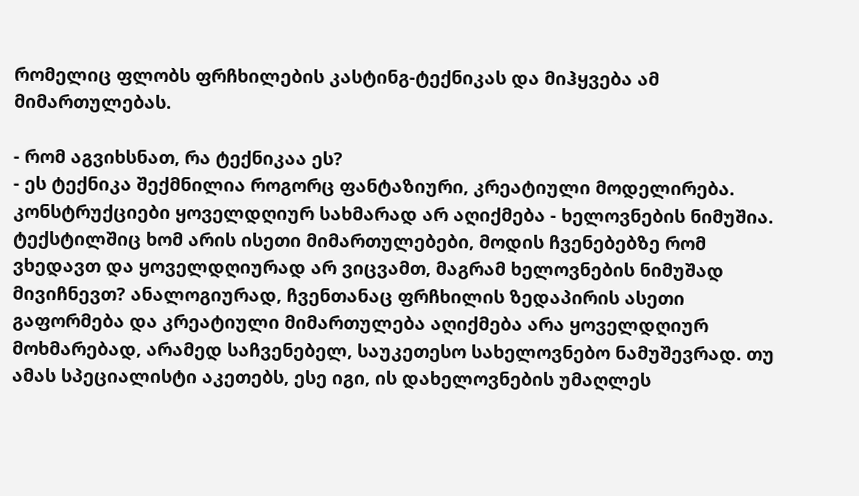რომელიც ფლობს ფრჩხილების კასტინგ-ტექნიკას და მიჰყვება ამ მიმართულებას.

- რომ აგვიხსნათ, რა ტექნიკაა ეს?
- ეს ტექნიკა შექმნილია როგორც ფანტაზიური, კრეატიული მოდელირება. კონსტრუქციები ყოველდღიურ სახმარად არ აღიქმება - ხელოვნების ნიმუშია. ტექსტილშიც ხომ არის ისეთი მიმართულებები, მოდის ჩვენებებზე რომ ვხედავთ და ყოველდღიურად არ ვიცვამთ, მაგრამ ხელოვნების ნიმუშად მივიჩნევთ? ანალოგიურად, ჩვენთანაც ფრჩხილის ზედაპირის ასეთი გაფორმება და კრეატიული მიმართულება აღიქმება არა ყოველდღიურ მოხმარებად, არამედ საჩვენებელ, საუკეთესო სახელოვნებო ნამუშევრად. თუ ამას სპეციალისტი აკეთებს, ესე იგი, ის დახელოვნების უმაღლეს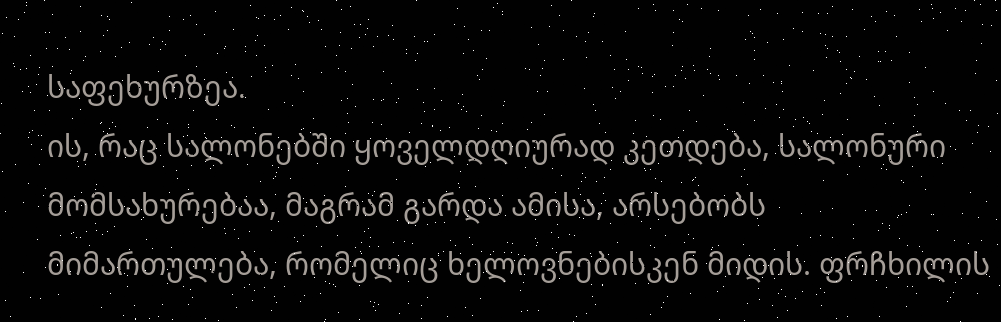საფეხურზეა.
ის, რაც სალონებში ყოველდღიურად კეთდება, სალონური მომსახურებაა, მაგრამ გარდა ამისა, არსებობს მიმართულება, რომელიც ხელოვნებისკენ მიდის. ფრჩხილის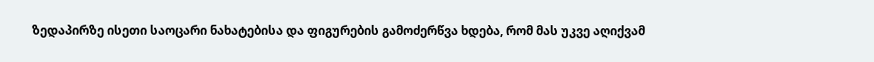ზედაპირზე ისეთი საოცარი ნახატებისა და ფიგურების გამოძერწვა ხდება, რომ მას უკვე აღიქვამ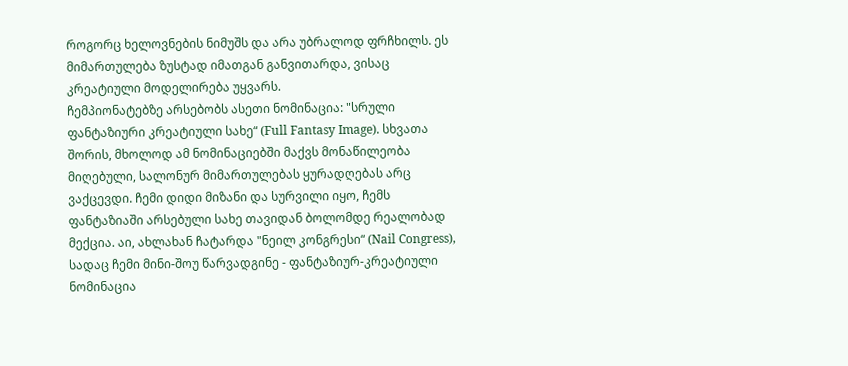როგორც ხელოვნების ნიმუშს და არა უბრალოდ ფრჩხილს. ეს მიმართულება ზუსტად იმათგან განვითარდა, ვისაც კრეატიული მოდელირება უყვარს.
ჩემპიონატებზე არსებობს ასეთი ნომინაცია: "სრული ფანტაზიური კრეატიული სახე“ (Full Fantasy Image). სხვათა შორის, მხოლოდ ამ ნომინაციებში მაქვს მონაწილეობა მიღებული, სალონურ მიმართულებას ყურადღებას არც ვაქცევდი. ჩემი დიდი მიზანი და სურვილი იყო, ჩემს ფანტაზიაში არსებული სახე თავიდან ბოლომდე რეალობად მექცია. აი, ახლახან ჩატარდა "ნეილ კონგრესი“ (Nail Congress), სადაც ჩემი მინი-შოუ წარვადგინე - ფანტაზიურ-კრეატიული ნომინაცია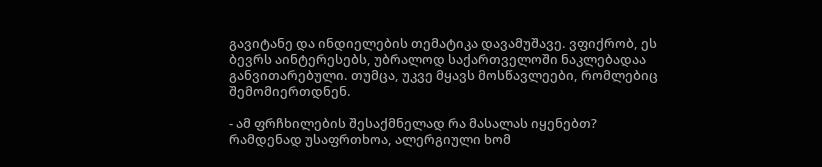გავიტანე და ინდიელების თემატიკა დავამუშავე. ვფიქრობ, ეს ბევრს აინტერესებს, უბრალოდ საქართველოში ნაკლებადაა განვითარებული. თუმცა, უკვე მყავს მოსწავლეები, რომლებიც შემომიერთდნენ.

- ამ ფრჩხილების შესაქმნელად რა მასალას იყენებთ? რამდენად უსაფრთხოა, ალერგიული ხომ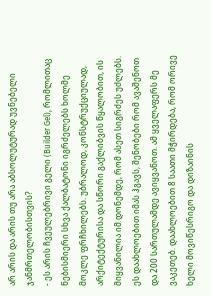არ არის და არის თუ არა აბსოლუტურად უვნებელი ჯანმრთელობისთვის?
- ეს არის ჩვეულებრივი გელი (Builder Gel), რომლითაც ნებისმიერი სხვა ქალბატონი იგრძელებს ხოლმე მოკლე ფრჩხილებს. უბრალოდ, კონსტრუქციულად, არქიტექტურისა და სწორი გაქლიბვის წყალობით, ის მიყვანილია იმ დონემდე, რომ ასეთ სიგრძეს უძლებს. ეს დაახლოებით იმას ჰგავს, შენობები რომ ავაშენოთ და 200 სართულამდე ავიყვანოთ. ამ ყველაფერს მე ვაკეთებ. დაახლოებით 8 საათი მჭირდება, რომ ორივე ხელი მოვიწესრიგო და დიზაინის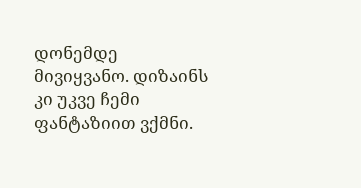დონემდე მივიყვანო. დიზაინს კი უკვე ჩემი ფანტაზიით ვქმნი.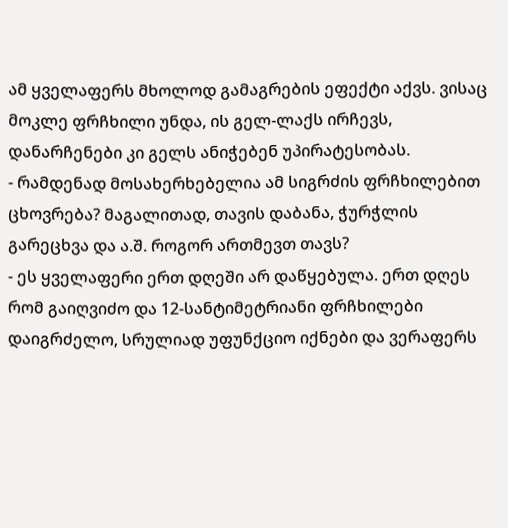ამ ყველაფერს მხოლოდ გამაგრების ეფექტი აქვს. ვისაც მოკლე ფრჩხილი უნდა, ის გელ-ლაქს ირჩევს, დანარჩენები კი გელს ანიჭებენ უპირატესობას.
- რამდენად მოსახერხებელია ამ სიგრძის ფრჩხილებით ცხოვრება? მაგალითად, თავის დაბანა, ჭურჭლის გარეცხვა და ა.შ. როგორ ართმევთ თავს?
- ეს ყველაფერი ერთ დღეში არ დაწყებულა. ერთ დღეს რომ გაიღვიძო და 12-სანტიმეტრიანი ფრჩხილები დაიგრძელო, სრულიად უფუნქციო იქნები და ვერაფერს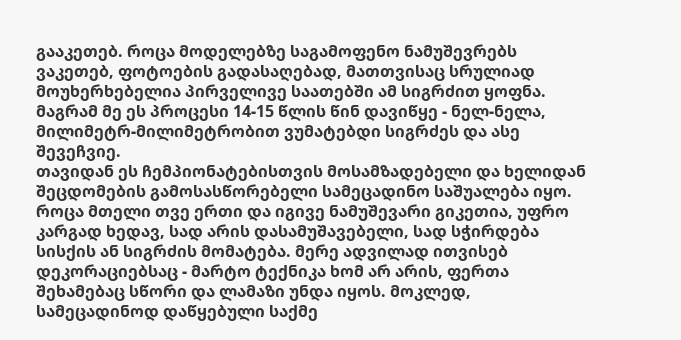გააკეთებ. როცა მოდელებზე საგამოფენო ნამუშევრებს ვაკეთებ, ფოტოების გადასაღებად, მათთვისაც სრულიად მოუხერხებელია პირველივე საათებში ამ სიგრძით ყოფნა. მაგრამ მე ეს პროცესი 14-15 წლის წინ დავიწყე - ნელ-ნელა, მილიმეტრ-მილიმეტრობით ვუმატებდი სიგრძეს და ასე შევეჩვიე.
თავიდან ეს ჩემპიონატებისთვის მოსამზადებელი და ხელიდან შეცდომების გამოსასწორებელი სამეცადინო საშუალება იყო. როცა მთელი თვე ერთი და იგივე ნამუშევარი გიკეთია, უფრო კარგად ხედავ, სად არის დასამუშავებელი, სად სჭირდება სისქის ან სიგრძის მომატება. მერე ადვილად ითვისებ დეკორაციებსაც - მარტო ტექნიკა ხომ არ არის, ფერთა შეხამებაც სწორი და ლამაზი უნდა იყოს. მოკლედ, სამეცადინოდ დაწყებული საქმე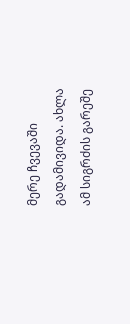მერე ჩვევაში გადამივიდა. ახლა ამ სიგრძის გარეშე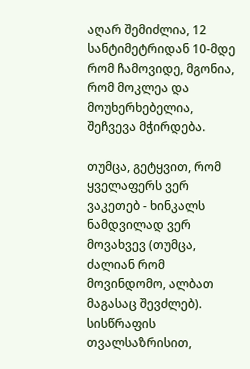აღარ შემიძლია, 12 სანტიმეტრიდან 10-მდე რომ ჩამოვიდე, მგონია, რომ მოკლეა და მოუხერხებელია, შეჩვევა მჭირდება.

თუმცა, გეტყვით, რომ ყველაფერს ვერ ვაკეთებ - ხინკალს ნამდვილად ვერ მოვახვევ (თუმცა, ძალიან რომ მოვინდომო, ალბათ მაგასაც შევძლებ). სისწრაფის თვალსაზრისით,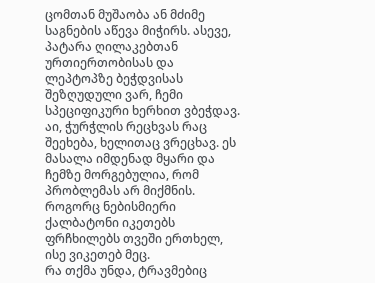ცომთან მუშაობა ან მძიმე საგნების აწევა მიჭირს. ასევე, პატარა ღილაკებთან ურთიერთობისას და ლეპტოპზე ბეჭდვისას შეზღუდული ვარ, ჩემი სპეციფიკური ხერხით ვბეჭდავ. აი, ჭურჭლის რეცხვას რაც შეეხება, ხელითაც ვრეცხავ. ეს მასალა იმდენად მყარი და ჩემზე მორგებულია, რომ პრობლემას არ მიქმნის. როგორც ნებისმიერი ქალბატონი იკეთებს ფრჩხილებს თვეში ერთხელ, ისე ვიკეთებ მეც.
რა თქმა უნდა, ტრავმებიც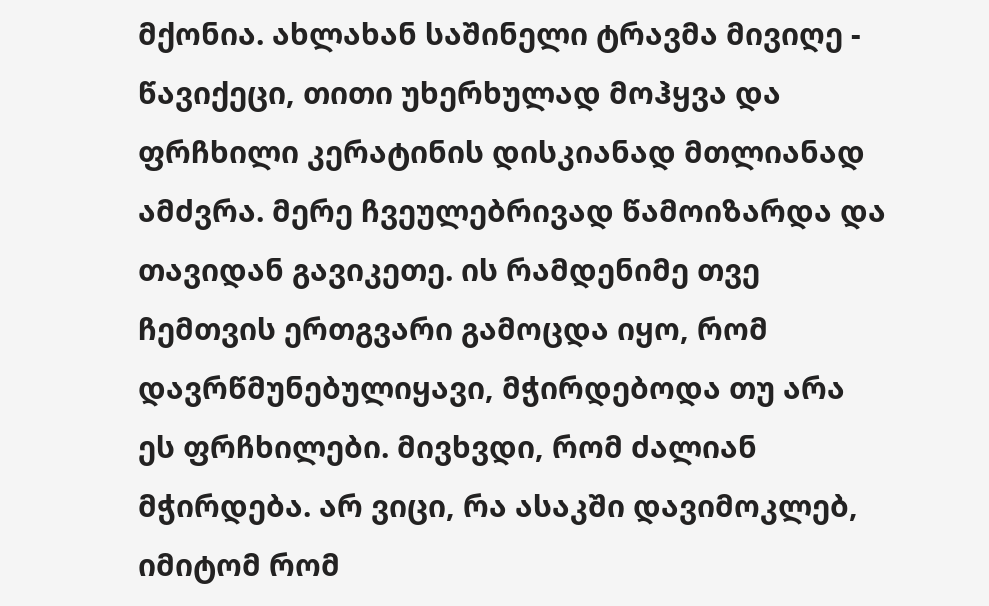მქონია. ახლახან საშინელი ტრავმა მივიღე - წავიქეცი, თითი უხერხულად მოჰყვა და ფრჩხილი კერატინის დისკიანად მთლიანად ამძვრა. მერე ჩვეულებრივად წამოიზარდა და თავიდან გავიკეთე. ის რამდენიმე თვე ჩემთვის ერთგვარი გამოცდა იყო, რომ დავრწმუნებულიყავი, მჭირდებოდა თუ არა ეს ფრჩხილები. მივხვდი, რომ ძალიან მჭირდება. არ ვიცი, რა ასაკში დავიმოკლებ, იმიტომ რომ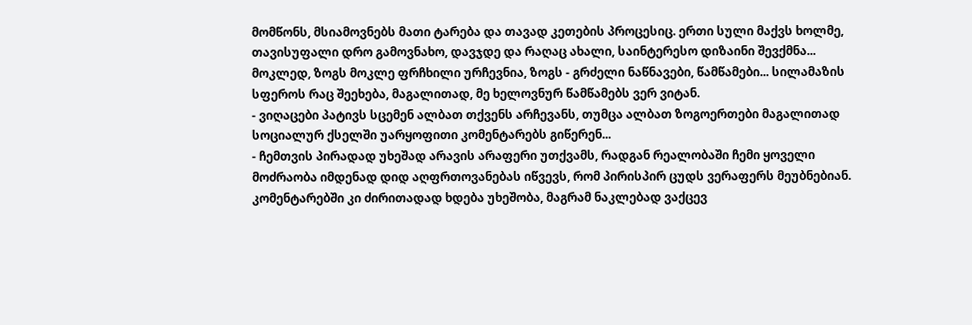მომწონს, მსიამოვნებს მათი ტარება და თავად კეთების პროცესიც. ერთი სული მაქვს ხოლმე, თავისუფალი დრო გამოვნახო, დავჯდე და რაღაც ახალი, საინტერესო დიზაინი შევქმნა... მოკლედ, ზოგს მოკლე ფრჩხილი ურჩევნია, ზოგს - გრძელი ნაწნავები, წამწამები... სილამაზის სფეროს რაც შეეხება, მაგალითად, მე ხელოვნურ წამწამებს ვერ ვიტან.
- ვიღაცები პატივს სცემენ ალბათ თქვენს არჩევანს, თუმცა ალბათ ზოგოერთები მაგალითად სოციალურ ქსელში უარყოფითი კომენტარებს გიწერენ...
- ჩემთვის პირადად უხეშად არავის არაფერი უთქვამს, რადგან რეალობაში ჩემი ყოველი მოძრაობა იმდენად დიდ აღფრთოვანებას იწვევს, რომ პირისპირ ცუდს ვერაფერს მეუბნებიან. კომენტარებში კი ძირითადად ხდება უხეშობა, მაგრამ ნაკლებად ვაქცევ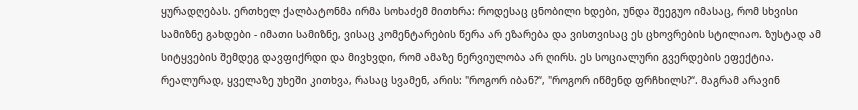ყურადღებას. ერთხელ ქალბატონმა ირმა სოხაძემ მითხრა: როდესაც ცნობილი ხდები, უნდა შეეგუო იმასაც, რომ სხვისი სამიზნე გახდები - იმათი სამიზნე, ვისაც კომენტარების წერა არ ეზარება და ვისთვისაც ეს ცხოვრების სტილიაო. ზუსტად ამ სიტყვების შემდეგ დავფიქრდი და მივხვდი, რომ ამაზე ნერვიულობა არ ღირს. ეს სოციალური გვერდების ეფექტია.
რეალურად, ყველაზე უხეში კითხვა, რასაც სვამენ, არის: "როგორ იბან?“, "როგორ იწმენდ ფრჩხილს?“. მაგრამ არავინ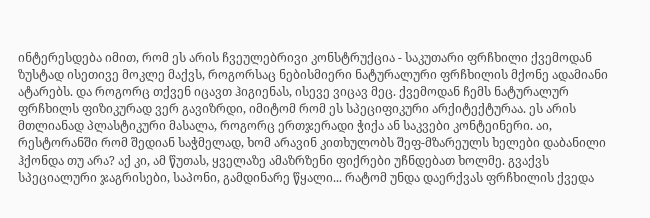ინტერესდება იმით, რომ ეს არის ჩვეულებრივი კონსტრუქცია - საკუთარი ფრჩხილი ქვემოდან ზუსტად ისეთივე მოკლე მაქვს, როგორსაც ნებისმიერი ნატურალური ფრჩხილის მქონე ადამიანი ატარებს. და როგორც თქვენ იცავთ ჰიგიენას, ისევე ვიცავ მეც. ქვემოდან ჩემს ნატურალურ ფრჩხილს ფიზიკურად ვერ გავიზრდი, იმიტომ რომ ეს სპეციფიკური არქიტექტურაა. ეს არის მთლიანად პლასტიკური მასალა, როგორც ერთჯერადი ჭიქა ან საკვები კონტეინერი. აი, რესტორანში რომ შედიან საჭმელად, ხომ არავინ კითხულობს შეფ-მზარეულს ხელები დაბანილი ჰქონდა თუ არა? აქ კი, ამ წუთას, ყველაზე ამაზრზენი ფიქრები უჩნდებათ ხოლმე. გვაქვს სპეციალური ჯაგრისები, საპონი, გამდინარე წყალი... რატომ უნდა დაერქვას ფრჩხილის ქვედა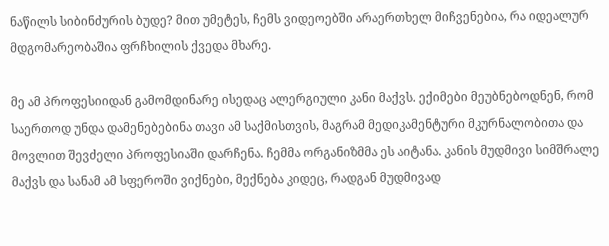ნაწილს სიბინძურის ბუდე? მით უმეტეს, ჩემს ვიდეოებში არაერთხელ მიჩვენებია, რა იდეალურ მდგომარეობაშია ფრჩხილის ქვედა მხარე.

მე ამ პროფესიიდან გამომდინარე ისედაც ალერგიული კანი მაქვს. ექიმები მეუბნებოდნენ, რომ საერთოდ უნდა დამენებებინა თავი ამ საქმისთვის, მაგრამ მედიკამენტური მკურნალობითა და მოვლით შევძელი პროფესიაში დარჩენა. ჩემმა ორგანიზმმა ეს აიტანა. კანის მუდმივი სიმშრალე მაქვს და სანამ ამ სფეროში ვიქნები, მექნება კიდეც, რადგან მუდმივად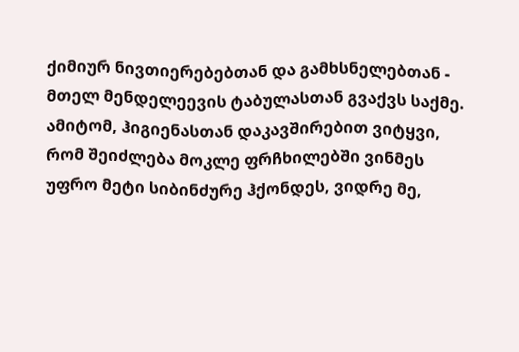ქიმიურ ნივთიერებებთან და გამხსნელებთან - მთელ მენდელეევის ტაბულასთან გვაქვს საქმე. ამიტომ, ჰიგიენასთან დაკავშირებით ვიტყვი, რომ შეიძლება მოკლე ფრჩხილებში ვინმეს უფრო მეტი სიბინძურე ჰქონდეს, ვიდრე მე,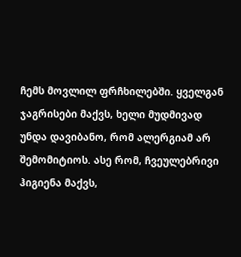ჩემს მოვლილ ფრჩხილებში. ყველგან ჯაგრისები მაქვს, ხელი მუდმივად უნდა დავიბანო, რომ ალერგიამ არ შემომიტიოს. ასე რომ, ჩვეულებრივი ჰიგიენა მაქვს,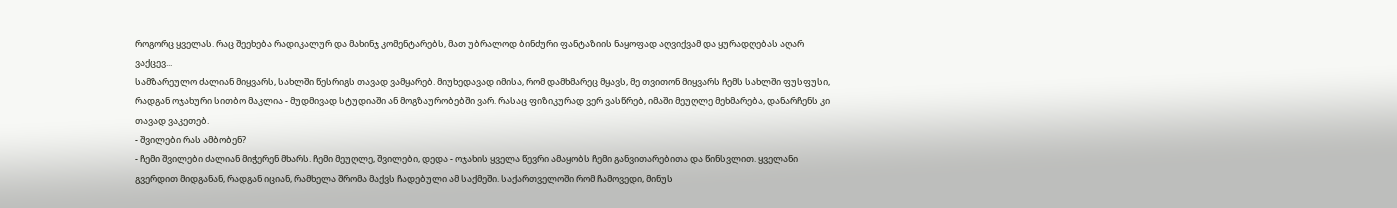როგორც ყველას. რაც შეეხება რადიკალურ და მახინჯ კომენტარებს, მათ უბრალოდ ბინძური ფანტაზიის ნაყოფად აღვიქვამ და ყურადღებას აღარ ვაქცევ...
სამზარეულო ძალიან მიყვარს, სახლში წესრიგს თავად ვამყარებ. მიუხედავად იმისა, რომ დამხმარეც მყავს, მე თვითონ მიყვარს ჩემს სახლში ფუსფუსი, რადგან ოჯახური სითბო მაკლია - მუდმივად სტუდიაში ან მოგზაურობებში ვარ. რასაც ფიზიკურად ვერ ვასწრებ, იმაში მეუღლე მეხმარება, დანარჩენს კი თავად ვაკეთებ.
- შვილები რას ამბობენ?
- ჩემი შვილები ძალიან მიჭერენ მხარს. ჩემი მეუღლე, შვილები, დედა - ოჯახის ყველა წევრი ამაყობს ჩემი განვითარებითა და წინსვლით. ყველანი გვერდით მიდგანან, რადგან იციან, რამხელა შრომა მაქვს ჩადებული ამ საქმეში. საქართველოში რომ ჩამოვედი, მინუს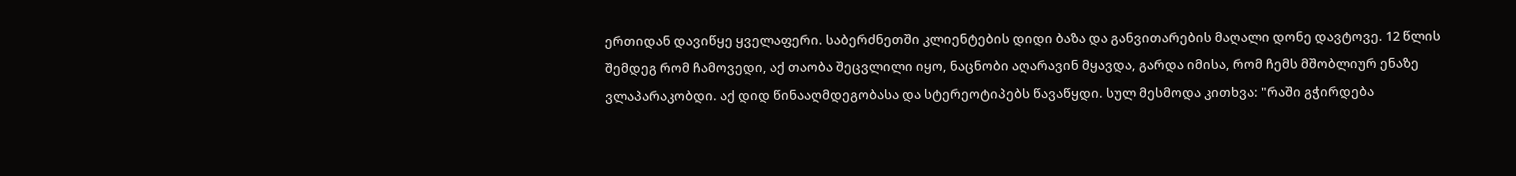ერთიდან დავიწყე ყველაფერი. საბერძნეთში კლიენტების დიდი ბაზა და განვითარების მაღალი დონე დავტოვე. 12 წლის შემდეგ რომ ჩამოვედი, აქ თაობა შეცვლილი იყო, ნაცნობი აღარავინ მყავდა, გარდა იმისა, რომ ჩემს მშობლიურ ენაზე ვლაპარაკობდი. აქ დიდ წინააღმდეგობასა და სტერეოტიპებს წავაწყდი. სულ მესმოდა კითხვა: "რაში გჭირდება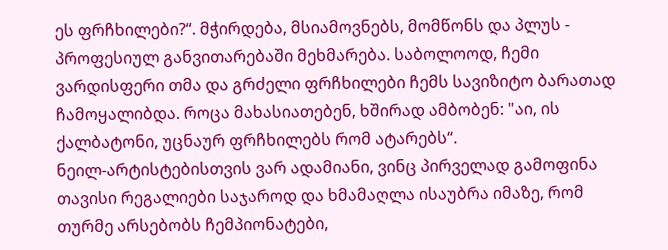ეს ფრჩხილები?“. მჭირდება, მსიამოვნებს, მომწონს და პლუს - პროფესიულ განვითარებაში მეხმარება. საბოლოოდ, ჩემი ვარდისფერი თმა და გრძელი ფრჩხილები ჩემს სავიზიტო ბარათად ჩამოყალიბდა. როცა მახასიათებენ, ხშირად ამბობენ: "აი, ის ქალბატონი, უცნაურ ფრჩხილებს რომ ატარებს“.
ნეილ-არტისტებისთვის ვარ ადამიანი, ვინც პირველად გამოფინა თავისი რეგალიები საჯაროდ და ხმამაღლა ისაუბრა იმაზე, რომ თურმე არსებობს ჩემპიონატები,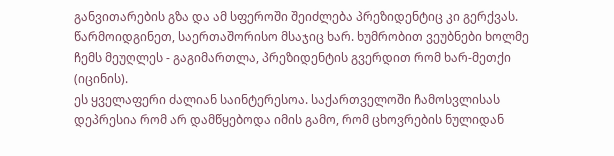განვითარების გზა და ამ სფეროში შეიძლება პრეზიდენტიც კი გერქვას. წარმოიდგინეთ, საერთაშორისო მსაჯიც ხარ. ხუმრობით ვეუბნები ხოლმე ჩემს მეუღლეს - გაგიმართლა, პრეზიდენტის გვერდით რომ ხარ-მეთქი (იცინის).
ეს ყველაფერი ძალიან საინტერესოა. საქართველოში ჩამოსვლისას დეპრესია რომ არ დამწყებოდა იმის გამო, რომ ცხოვრების ნულიდან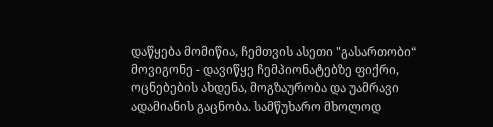დაწყება მომიწია, ჩემთვის ასეთი "გასართობი“ მოვიგონე - დავიწყე ჩემპიონატებზე ფიქრი, ოცნებების ახდენა, მოგზაურობა და უამრავი ადამიანის გაცნობა. სამწუხარო მხოლოდ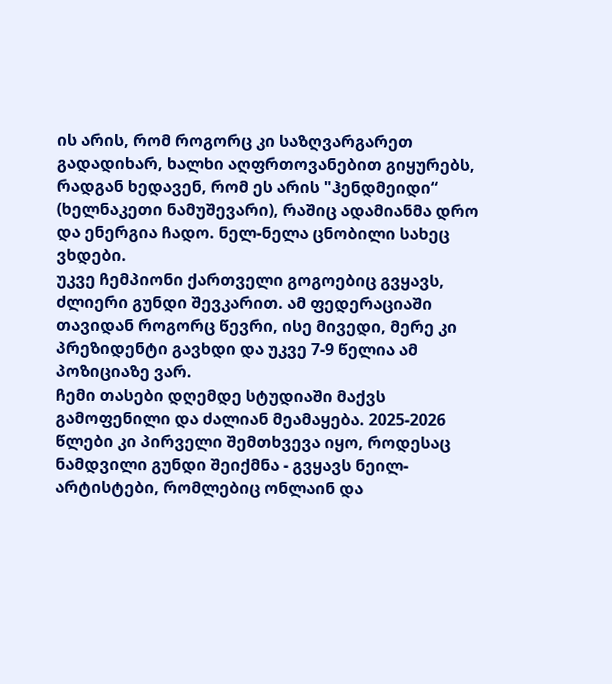ის არის, რომ როგორც კი საზღვარგარეთ გადადიხარ, ხალხი აღფრთოვანებით გიყურებს, რადგან ხედავენ, რომ ეს არის "ჰენდმეიდი“ (ხელნაკეთი ნამუშევარი), რაშიც ადამიანმა დრო და ენერგია ჩადო. ნელ-ნელა ცნობილი სახეც ვხდები.
უკვე ჩემპიონი ქართველი გოგოებიც გვყავს, ძლიერი გუნდი შევკარით. ამ ფედერაციაში თავიდან როგორც წევრი, ისე მივედი, მერე კი პრეზიდენტი გავხდი და უკვე 7-9 წელია ამ პოზიციაზე ვარ.
ჩემი თასები დღემდე სტუდიაში მაქვს გამოფენილი და ძალიან მეამაყება. 2025-2026 წლები კი პირველი შემთხვევა იყო, როდესაც ნამდვილი გუნდი შეიქმნა - გვყავს ნეილ-არტისტები, რომლებიც ონლაინ და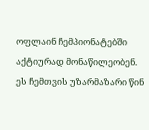ოფლაინ ჩემპიონატებში აქტიურად მონაწილეობენ. ეს ჩემთვის უზარმაზარი წინ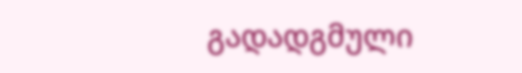გადადგმული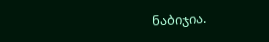ნაბიჯია.